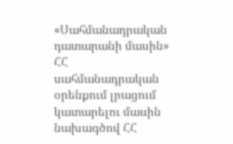«Սահմանադրական դատարանի մասին» ՀՀ սահմանադրական օրենքում լրացում կատարելու մասին նախագծով ՀՀ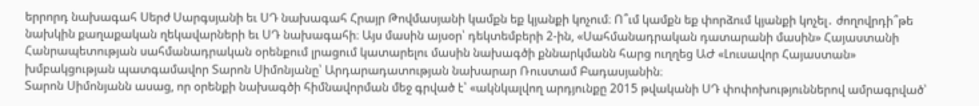երրորդ նախագահ Սերժ Սարգսյանի եւ ՍԴ նախագահ Հրայր Թովմասյանի կամքն եք կյանքի կոչում։ Ո՞ւմ կամքն եք փորձում կյանքի կոչել․ ժողովրդի՞թե նախկին քաղաքական ղեկավարների եւ ՍԴ նախագահի։ Այս մասին այսօր՝ դեկտեմբերի 2-ին, «Սահմանադրական դատարանի մասին» Հայաստանի Հանրապետության սահմանադրական օրենքում լրացում կատարելու մասին նախագծի քննարկմանն հարց ուղղեց ԱԺ «Լուսավոր Հայաստան» խմբակցության պատգամավոր Տարոն Սիմոնյանը՝ Արդարադատության նախարար Ռուստամ Բադասյանին։
Տարոն Սիմոնյանն ասաց, որ օրենքի նախագծի հիմնավորման մեջ գրված է՝ «ակնկալվող արդյունքը 2015 թվականի ՍԴ փոփոխություններով ամրագրված՝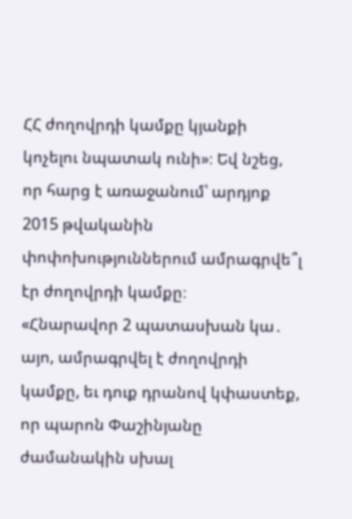ՀՀ ժողովրդի կամքը կյանքի կոչելու նպատակ ունի»։ Եվ նշեց, որ հարց է առաջանում՝ արդյոք 2015 թվականին փոփոխություններում ամրագրվե՞լ էր ժողովրդի կամքը։
«Հնարավոր 2 պատասխան կա․ այո, ամրագրվել է ժողովրդի կամքը, եւ դուք դրանով կփաստեք, որ պարոն Փաշինյանը ժամանակին սխալ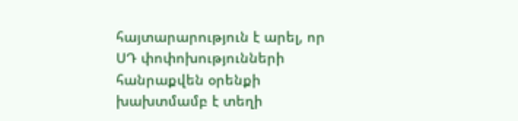հայտարարություն է արել, որ ՍԴ փոփոխությունների հանրաքվեն օրենքի խախտմամբ է տեղի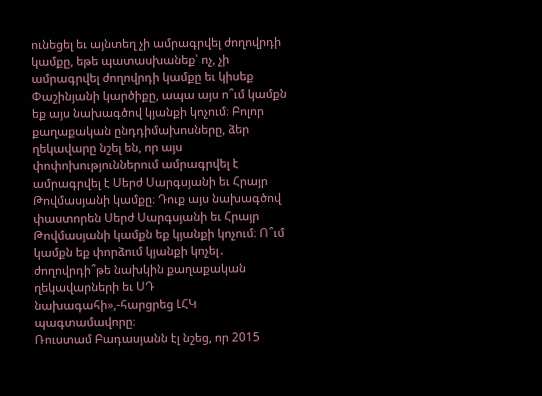ունեցել եւ այնտեղ չի ամրագրվել ժողովրդի կամքը, եթե պատասխանեք՝ ոչ, չի ամրագրվել ժողովրդի կամքը եւ կիսեք Փաշինյանի կարծիքը, ապա այս ո՞ւմ կամքն եք այս նախագծով կյանքի կոչում։ Բոլոր քաղաքական ընդդիմախոսները, ձեր ղեկավարը նշել են, որ այս փոփոխություններում ամրագրվել է ամրագրվել է Սերժ Սարգսյանի եւ Հրայր Թովմասյանի կամքը։ Դուք այս նախագծով փաստորեն Սերժ Սարգսյանի եւ Հրայր Թովմասյանի կամքն եք կյանքի կոչում։ Ո՞ւմ կամքն եք փորձում կյանքի կոչել․ ժողովրդի՞թե նախկին քաղաքական ղեկավարների եւ ՍԴ նախագահի»,-հարցրեց ԼՀԿ պագտամավորը։
Ռուստամ Բադասյանն էլ նշեց, որ 2015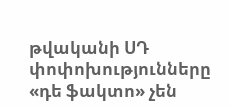թվականի ՍԴ փոփոխությունները «դե ֆակտո» չեն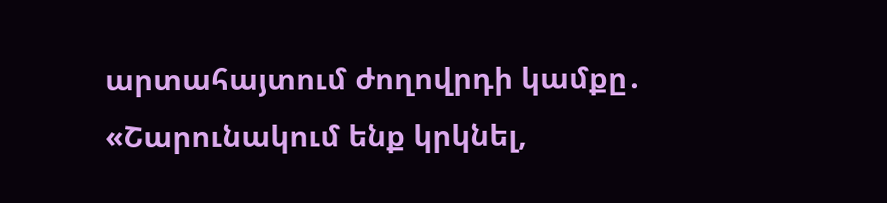արտահայտում ժողովրդի կամքը․ «Շարունակում ենք կրկնել,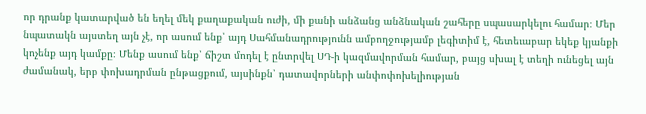որ դրանք կատարված են եղել մեկ քաղաքական ուժի, մի քանի անձանց անձնական շահերը սպասարկելու համար։ Մեր նպատակն այստեղ այն չէ, որ ասում ենք՝ այդ Սահմանադրությունն ամբողջությամբ լեգիտիմ է, հետեւաբար եկեք կյանքի կոչենք այդ կամքը։ Մենք ասում ենք՝ ճիշտ մոդել է ընտրվել ՍԴ-ի կազմավորման համար, բայց սխալ է տեղի ունեցել այն ժամանակ, երբ փոխադրման ընթացքում, այսինքն՝ դատավորների անփոփոխելիության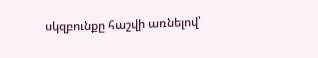սկզբունքը հաշվի առնելով՝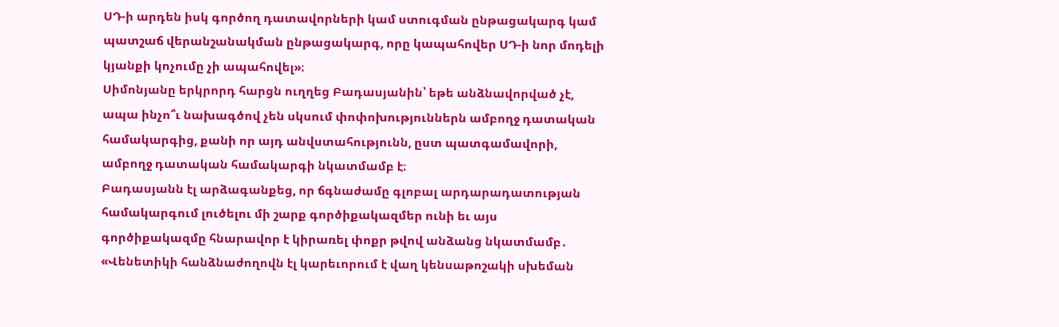ՍԴ-ի արդեն իսկ գործող դատավորների կամ ստուգման ընթացակարգ կամ պատշաճ վերանշանակման ընթացակարգ, որը կապահովեր ՍԴ-ի նոր մոդելի կյանքի կոչումը չի ապահովել»։
Սիմոնյանը երկրորդ հարցն ուղղեց Բադասյանին՝ եթե անձնավորված չէ, ապա ինչո՞ւ նախագծով չեն սկսում փոփոխություններն ամբողջ դատական համակարգից, քանի որ այդ անվստահությունն, ըստ պատգամավորի, ամբողջ դատական համակարգի նկատմամբ է։
Բադասյանն էլ արձագանքեց, որ ճգնաժամը գլոբալ արդարադատության համակարգում լուծելու մի շարք գործիքակազմեր ունի եւ այս գործիքակազմը հնարավոր է կիրառել փոքր թվով անձանց նկատմամբ․ «Վենետիկի հանձնաժողովն էլ կարեւորում է վաղ կենսաթոշակի սխեման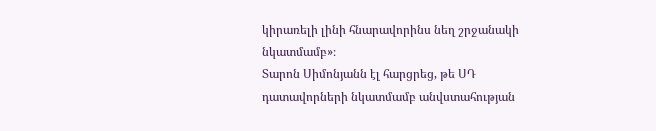կիրառելի լինի հնարավորինս նեղ շրջանակի նկատմամբ»։
Տարոն Սիմոնյանն էլ հարցրեց, թե ՍԴ դատավորների նկատմամբ անվստահության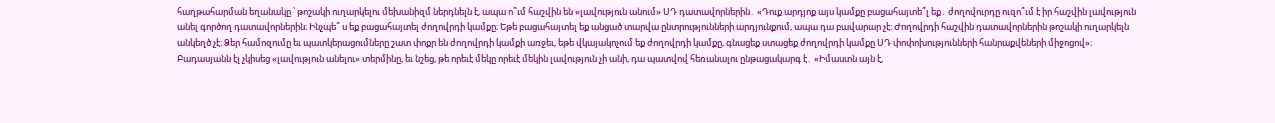հաղթահարման եղանակը ՝ թոշակի ուղարկելու մեխանիզմ ներդնելն է, ապա ո՞ւմ հաշվին են «լավություն անում» ՍԴ դատավորներին․ «Դուք արդյոք այս կամքը բացահայտե՞լ եք․ ժողովուրդը ուզո՞ւմ է իր հաշվին լավություն անել գործող դատավորներին։ Ինչպե՞ ս եք բացահայտել ժողովրդի կամքը։ Եթե բացահայտել եք անցած տարվա ընտրությունների արդյունքում, ապա դա բավարար չէ։ Ժողովրդի հաշվին դատավորներին թոշակի ուղարկելն անկեղծ չէ։ Ձեր համոզումը եւ պատկերացումները շատ փոքր են ժողովրդի կամքի առջեւ, եթե վկայակոչում եք ժողովրդի կամքը, գնացեք ստացեք ժողովրդի կամքը ՍԴ փոփոխությունների հանրաքվեների միջոցով»։
Բադասյանն էլ չկիսեց «լավություն անելու» տերմինը, եւ նշեց, թե որեւէ մեկը որեւէ մեկին լավություն չի անի, դա պատվով հեռանալու ընթացակարգ է․ «Իմաստն այն է,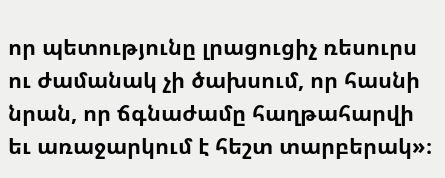որ պետությունը լրացուցիչ ռեսուրս ու ժամանակ չի ծախսում, որ հասնի նրան, որ ճգնաժամը հաղթահարվի եւ առաջարկում է հեշտ տարբերակ»։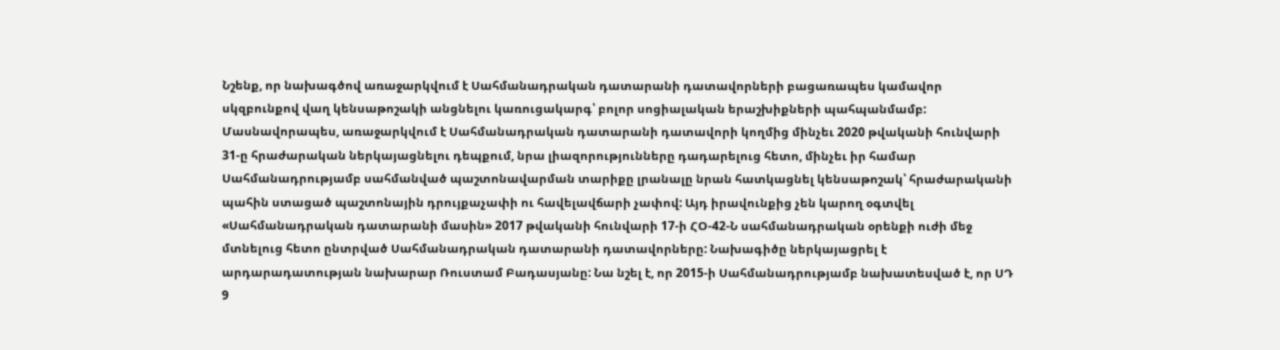Նշենք, որ նախագծով առաջարկվում է Սահմանադրական դատարանի դատավորների բացառապես կամավոր սկզբունքով վաղ կենսաթոշակի անցնելու կառուցակարգ՝ բոլոր սոցիալական երաշխիքների պահպանմամբ: Մասնավորապես, առաջարկվում է Սահմանադրական դատարանի դատավորի կողմից մինչեւ 2020 թվականի հունվարի 31-ը հրաժարական ներկայացնելու դեպքում, նրա լիազորությունները դադարելուց հետո, մինչեւ իր համար Սահմանադրությամբ սահմանված պաշտոնավարման տարիքը լրանալը նրան հատկացնել կենսաթոշակ՝ հրաժարականի պահին ստացած պաշտոնային դրույքաչափի ու հավելավճարի չափով: Այդ իրավունքից չեն կարող օգտվել «Սահմանադրական դատարանի մասին» 2017 թվականի հունվարի 17-ի ՀՕ-42-Ն սահմանադրական օրենքի ուժի մեջ մտնելուց հետո ընտրված Սահմանադրական դատարանի դատավորները: Նախագիծը ներկայացրել է արդարադատության նախարար Ռուստամ Բադասյանը: Նա նշել է, որ 2015-ի Սահմանադրությամբ նախատեսված է, որ ՍԴ 9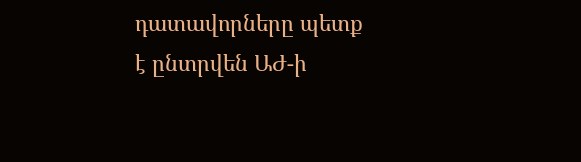դատավորները պետք է ընտրվեն ԱԺ-ի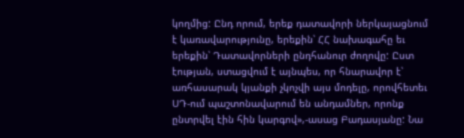կողմից: Ընդ որում, երեք դատավորի ներկայացնում է կառավարությունը, երեքին՝ ՀՀ նախագահը եւ երեքին՝ Դատավորների ընդհանուր ժողովը: Ըստ էության, ստացվում է այնպես, որ հնարավոր է՝ առհասարակ կյանքի չկոչվի այս մոդելը, որովհետեւ ՍԴ-ում պաշտոնավարում են անդամներ, որոնք ընտրվել էին հին կարգով»,-ասաց Բադասյանը: Նա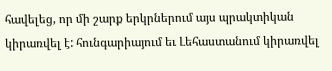հավելեց, որ մի շարք երկրներում այս պրակտիկան կիրառվել է: հունգարիայում եւ Լեհաստանում կիրառվել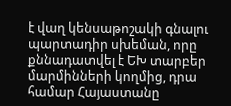է վաղ կենսաթոշակի գնալու պարտադիր սխեման, որը քննադատվել է ԵԽ տարբեր մարմինների կողմից, դրա համար Հայաստանը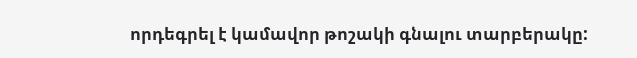որդեգրել է կամավոր թոշակի գնալու տարբերակը: